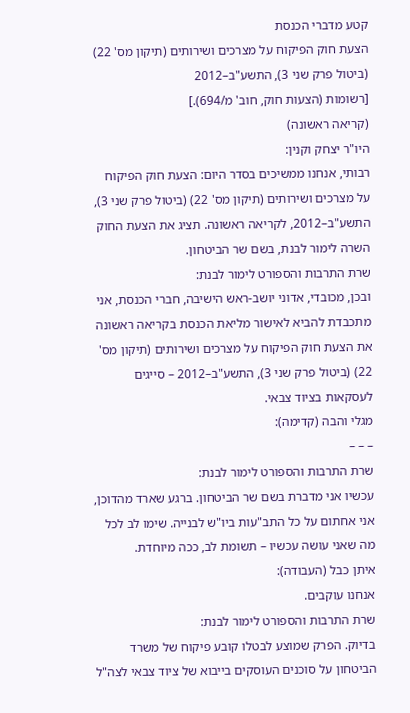קטע מדברי הכנסת
הצעת חוק הפיקוח על מצרכים ושירותים (תיקון מס' 22) (ביטול פרק שני 3), התשע"ב–2012
[רשומות (הצעות חוק, חוב' מ/694).]
(קריאה ראשונה)
היו"ר יצחק וקנין:
רבותי, אנחנו ממשיכים בסדר היום: הצעת חוק הפיקוח על מצרכים ושירותים (תיקון מס' 22) (ביטול פרק שני 3), התשע"ב–2012, לקריאה ראשונה. תציג את הצעת החוק השרה לימור לבנת, בשם שר הביטחון.
שרת התרבות והספורט לימור לבנת:
ובכן, מכובדי, אדוני יושב-ראש הישיבה, חברי הכנסת, אני מתכבדת להביא לאישור מליאת הכנסת בקריאה ראשונה את הצעת חוק הפיקוח על מצרכים ושירותים (תיקון מס' 22) (ביטול פרק שני 3), התשע"ב–2012 – סייגים לעסקאות בציוד צבאי.
מגלי והבה (קדימה):
– – –
שרת התרבות והספורט לימור לבנת:
עכשיו אני מדברת בשם שר הביטחון. ברגע שארד מהדוכן, אני אחתום על כל התב"עות ביו"ש לבנייה. שימו לב לכל מה שאני עושה עכשיו – תשומת לב, ככה מיוחדת.
איתן כבל (העבודה):
אנחנו עוקבים.
שרת התרבות והספורט לימור לבנת:
בדיוק. הפרק שמוצע לבטלו קובע פיקוח של משרד הביטחון על סוכנים העוסקים בייבוא של ציוד צבאי לצה"ל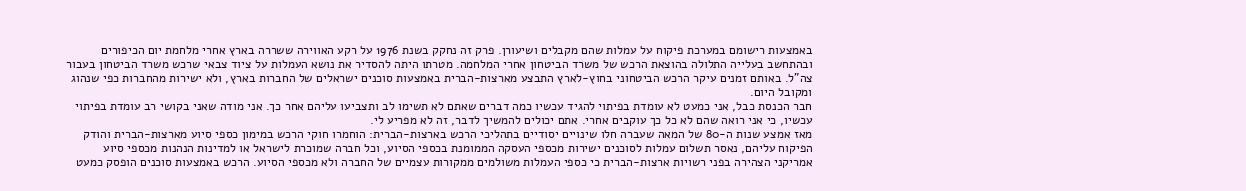באמצעות רישומם במערכת פיקוח על עמלות שהם מקבלים ושיעורן. פרק זה נחקק בשנת 1976 על רקע האווירה ששררה בארץ אחרי מלחמת יום הכיפורים ובהתחשב בעלייה התלולה בהוצאת הרכש של משרד הביטחון אחרי המלחמה. מטרתו היתה להסדיר את נושא העמלות על ציוד צבאי שרכש משרד הביטחון בעבור צה"ל. באותם זמנים עיקר הרכש הביטחוני בחוץ-לארץ התבצע מארצות-הברית באמצעות סוכנים ישראלים של החברות בארץ, ולא ישירות מהחברות כפי שנהוג ומקובל היום.
חבר הכנסת כבל, אני כמעט לא עומדת בפיתוי להגיד עכשיו כמה דברים שאתם לא תשימו לב ותצביעו עליהם אחר כך. אני מודה שאני בקושי רב עומדת בפיתוי עכשיו, כי אני רואה שהם לא כל כך עוקבים אחרי. אתם יכולים להמשיך לדבר, זה לא מפריע לי.
מאז אמצע שנות ה-80 של המאה שעברה חלו שינויים יסודיים בתהליכי הרכש בארצות-הברית: הוחמרו חוקי הרכש במימון כספי סיוע מארצות-הברית והודק הפיקוח עליהם, נאסר תשלום עמלות לסוכנים ישירות מכספי העסקה הממומנת בכספי הסיוע, וכל חברה שמוכרת לישראל או למדינות הנהנות מכספי סיוע אמריקני הצהירה בפני רשויות ארצות-הברית כי כספי העמלות משולמים ממקורות עצמיים של החברה ולא מכספי הסיוע. הרכש באמצעות סוכנים הופסק כמעט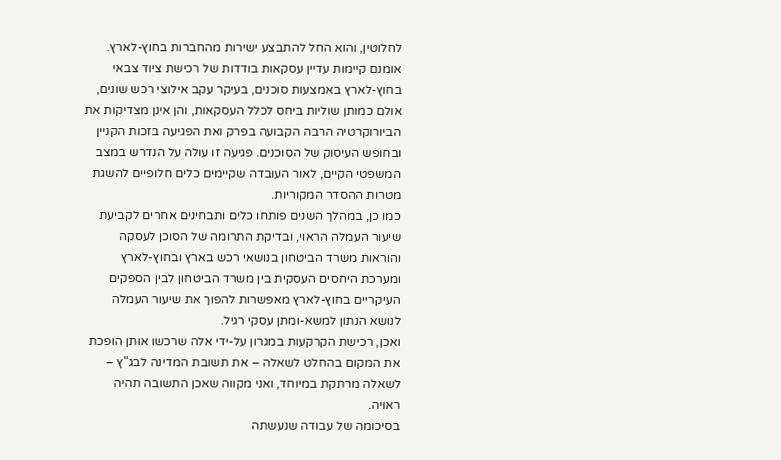לחלוטין, והוא החל להתבצע ישירות מהחברות בחוץ-לארץ.
אומנם קיימות עדיין עסקאות בודדות של רכישת ציוד צבאי בחוץ-לארץ באמצעות סוכנים, בעיקר עקב אילוצי רכש שונים, אולם כמותן שוליות ביחס לכלל העסקאות, והן אינן מצדיקות את הביורוקרטיה הרבה הקבועה בפרק ואת הפגיעה בזכות הקניין ובחופש העיסוק של הסוכנים. פגיעה זו עולה על הנדרש במצב המשפטי הקיים, לאור העובדה שקיימים כלים חלופיים להשגת מטרות ההסדר המקוריות.
כמו כן, במהלך השנים פותחו כלים ותבחינים אחרים לקביעת שיעור העמלה הראוי, ובדיקת התרומה של הסוכן לעסקה והוראות משרד הביטחון בנושאי רכש בארץ ובחוץ-לארץ ומערכת היחסים העסקית בין משרד הביטחון לבין הספקים העיקריים בחוץ-לארץ מאפשרות להפוך את שיעור העמלה לנושא הנתון למשא-ומתן עסקי רגיל.
ואכן, רכישת הקרקעות במגרון על-ידי אלה שרכשו אותן הופכת את המקום בהחלט לשאלה – את תשובת המדינה לבג"ץ – לשאלה מרתקת במיוחד, ואני מקווה שאכן התשובה תהיה ראויה.
בסיכומה של עבודה שנעשתה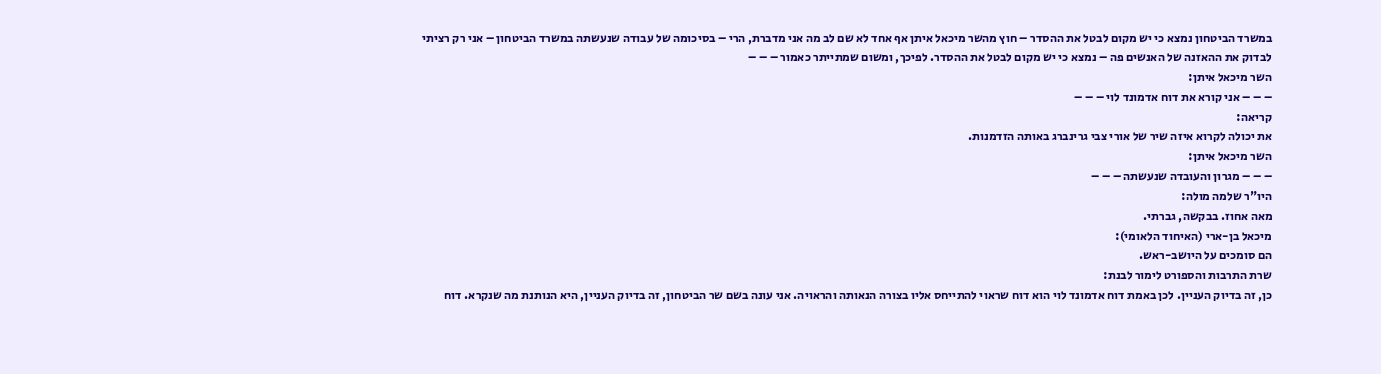במשרד הביטחון נמצא כי יש מקום לבטל את ההסדר – חוץ מהשר מיכאל איתן אף אחד לא שם לב מה אני מדברת, הרי – בסיכומה של עבודה שנעשתה במשרד הביטחון – אני רק רציתי לבדוק את ההאזנה של האנשים פה – נמצא כי יש מקום לבטל את ההסדר. לפיכך, ומשום שמתייתר כאמור – – –
השר מיכאל איתן:
– – – אני קורא את דוח אדמונד לוי – – –
קריאה:
את יכולה לקרוא איזה שיר של אורי צבי גרינברג באותה הזדמנות.
השר מיכאל איתן:
– – – מגרון והעובדה שנעשתה – – –
היו"ר שלמה מולה:
מאה אחוז. בבקשה, גברתי.
מיכאל בן-ארי (האיחוד הלאומי):
הם סומכים על היושב-ראש.
שרת התרבות והספורט לימור לבנת:
כן, זה בדיוק העניין. לכן באמת דוח אדמונד לוי הוא דוח שראוי להתייחס אליו בצורה הנאותה והראויה. אני עונה בשם שר הביטחון, זה בדיוק העניין, היא הנותנת מה שנקרא. דוח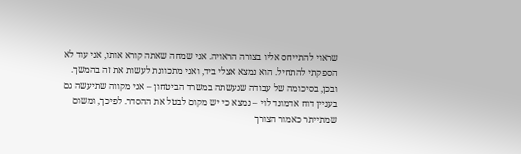שראוי להתייחס אליו בצורה הראויה. אני שמחה שאתה קורא אותו, אני עוד לא הספקתי להתחיל. הוא נמצא אצלי ביד, ואני מתכוונת לעשות את זה בהמשך.
ובכן, בסיכומה של עבודה שנעשתה במשרד הביטחון – אני מקווה שתיעשה גם בעניין דוח אדמונד לוי – נמצא כי יש מקום לבטל את ההסדר. לפיכך, ומשום שמתייתר כאמור הצורך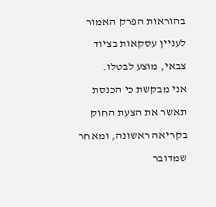בהוראות הפרק האמור לעניין עסקאות בציוד צבאי, מוצע לבטלו.
אני מבקשת כי הכנסת תאשר את הצעת החוק בקריאה ראשונה, ומאחר שמדובר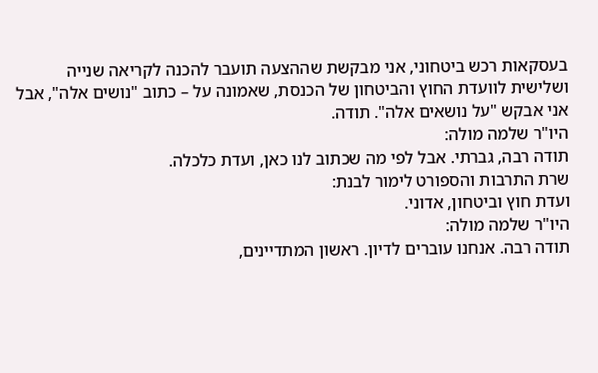בעסקאות רכש ביטחוני, אני מבקשת שההצעה תועבר להכנה לקריאה שנייה ושלישית לוועדת החוץ והביטחון של הכנסת, שאמונה על – כתוב "נושים אלה", אבל אני אבקש "על נושאים אלה". תודה.
היו"ר שלמה מולה:
תודה רבה, גברתי. אבל לפי מה שכתוב לנו כאן, ועדת כלכלה.
שרת התרבות והספורט לימור לבנת:
ועדת חוץ וביטחון, אדוני.
היו"ר שלמה מולה:
תודה רבה. אנחנו עוברים לדיון. ראשון המתדיינים,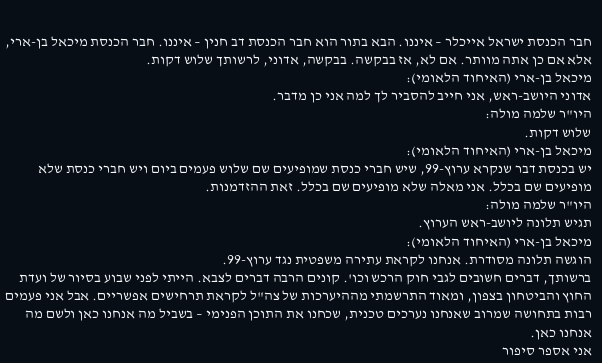חבר הכנסת ישראל אייכלר – איננו. הבא בתור הוא חבר הכנסת דב חנין – איננו. חבר הכנסת מיכאל בן-ארי, אלא אם כן אתה מוותר. אם לא, אז בבקשה. בבקשה, אדוני, לרשותך שלוש דקות.
מיכאל בן-ארי (האיחוד הלאומי):
אדוני היושב-ראש, אני חייב להסביר לך למה אני כן מדבר.
היו"ר שלמה מולה:
שלוש דקות.
מיכאל בן-ארי (האיחוד הלאומי):
יש בכנסת דבר שנקרא ערוץ-99, שיש חברי כנסת שמופיעים שם שלוש פעמים ביום ויש חברי כנסת שלא מופיעים שם בכלל. אני מאלה שלא מופיעים שם בכלל. זאת ההזדמנות.
היו"ר שלמה מולה:
תגיש תלונה ליושב-ראש הערוץ.
מיכאל בן-ארי (האיחוד הלאומי):
הוגשה תלונה מסודרת. אנחנו לקראת עתירה משפטית נגד ערוץ-99.
ברשותך, דברים חשובים לגבי חוק הרכש וכו'. קונים הרבה דברים לצבא. הייתי לפני שבוע בסיור של ועדת החוץ והביטחון בצפון, ומאוד התרשמתי מההיערכות של צה"ל לקראת תרחישים אפשריים. אבל אני פעמים רבות בתחושה שמרוב שאנחנו נערכים טכנית, שכחנו את התוכן הפנימי – בשביל מה אנחנו כאן ולשם מה אנחנו כאן.
אני אספר סיפור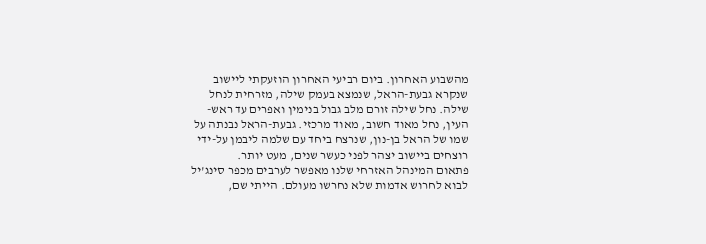מהשבוע האחרון. ביום רביעי האחרון הוזעקתי ליישוב שנקרא גבעת-הראל, שנמצא בעמק שילה, מזרחית לנחל שילה. נחל שילה זורם מלב גבול בנימין ואפרים עד ראש-העין, נחל מאוד חשוב, מאוד מרכזי. גבעת-הראל נבנתה על שמו של הראל בן-נון, שנרצח ביחד עם שלמה ליבמן על-ידי רוצחים ביישוב יצהר לפני כעשר שנים, מעט יותר.
פתאום המינהל האזרחי שלנו מאפשר לערבים מכפר סינג'יל לבוא לחרוש אדמות שלא נחרשו מעולם. הייתי שם,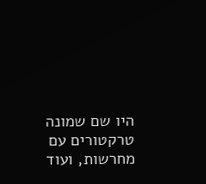היו שם שמונה טרקטורים עם מחרשות, ועוד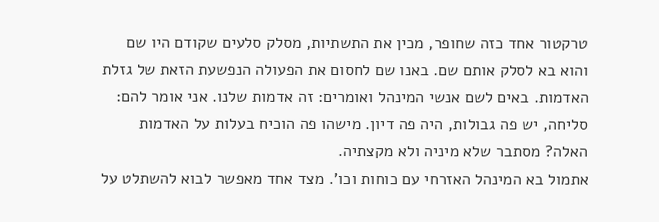טרקטור אחד כזה שחופר, מכין את התשתיות, מסלק סלעים שקודם היו שם והוא בא לסלק אותם שם. באנו שם לחסום את הפעולה הנפשעת הזאת של גזלת האדמות. באים לשם אנשי המינהל ואומרים: זה אדמות שלנו. אני אומר להם: סליחה, יש פה גבולות, היה פה דיון. מישהו פה הוכיח בעלות על האדמות האלה? מסתבר שלא מיניה ולא מקצתיה.
אתמול בא המינהל האזרחי עם כוחות וכו'. מצד אחד מאפשר לבוא להשתלט על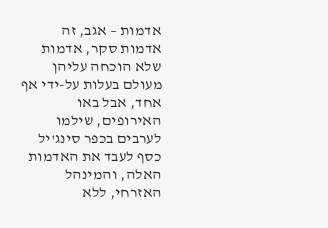אדמות – אגב, זה אדמות סקר, אדמות שלא הוכחה עליהן מעולם בעלות על-ידי אף אחד, אבל באו האירופים, שילמו לערבים בכפר סינג'יל כסף לעבד את האדמות האלה, והמינהל האזרחי, ללא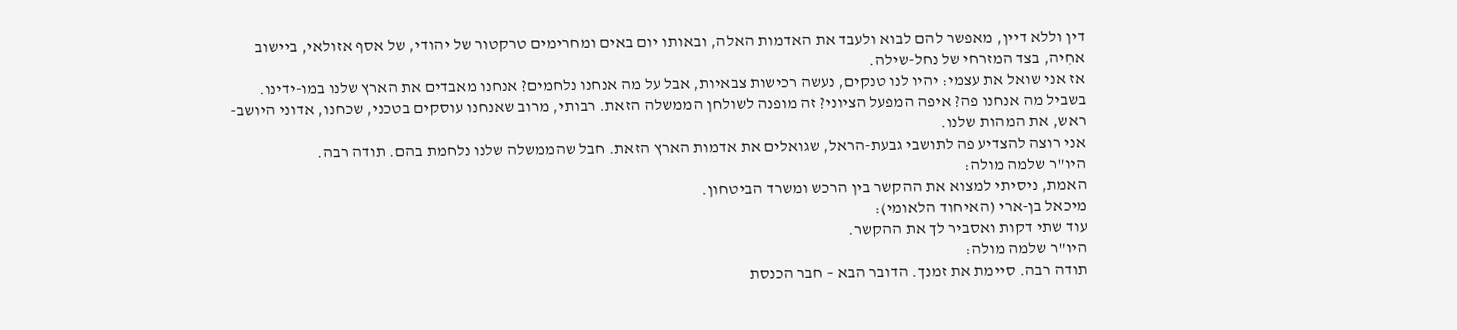דין וללא דיין, מאפשר להם לבוא ולעבד את האדמות האלה, ובאותו יום באים ומחרימים טרקטור של יהודי, של אסף אזולאי, ביישוב אחִיה, בצד המזרחי של נחל-שילה.
אז אני שואל את עצמי: יהיו לנו טנקים, נעשה רכישות צבאיות, אבל על מה אנחנו נלחמים? אנחנו מאבדים את הארץ שלנו במו-ידינו. בשביל מה אנחנו פה? איפה המפעל הציוני? זה מופנה לשולחן הממשלה הזאת. רבותי, מרוב שאנחנו עוסקים בטכני, שכחנו, אדוני היושב-ראש, את המהות שלנו.
אני רוצה להצדיע פה לתושבי גבעת-הראל, שגואלים את אדמות הארץ הזאת. חבל שהממשלה שלנו נלחמת בהם. תודה רבה.
היו"ר שלמה מולה:
האמת, ניסיתי למצוא את ההקשר בין הרכש ומשרד הביטחון.
מיכאל בן-ארי (האיחוד הלאומי):
עוד שתי דקות ואסביר לך את ההקשר.
היו"ר שלמה מולה:
תודה רבה. סיימת את זמנך. הדובר הבא – חבר הכנסת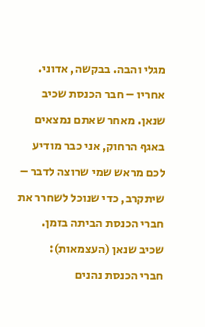מגלי והבה. בבקשה, אדוני. אחריו – חבר הכנסת שכיב שנאן. מאחר שאתם נמצאים באגף הרחוק, אני כבר מודיע לכם מראש שמי שרוצה לדבר – שיתקרב, כדי שנוכל לשחרר את חברי הכנסת הביתה בזמן.
שכיב שנאן (העצמאות):
חברי הכנסת נהנים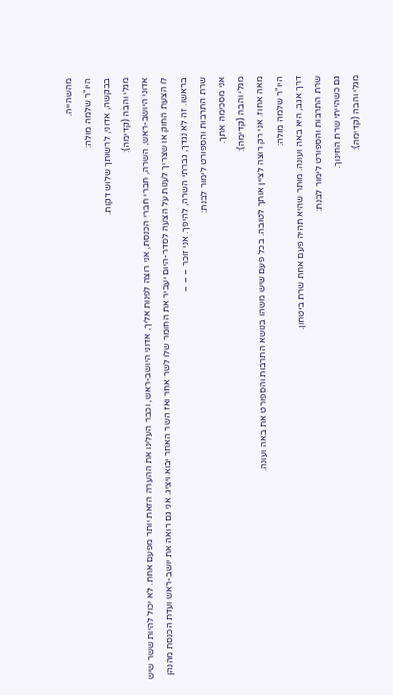מהשהייה.
היו"ר שלמה מולה:
בבקשה, אדוני, לרשותך שלוש דקות.
מגלי והבה (קדימה):
אדוני היושב-ראש, השרה, חברי חברי הכנסת, אני רוצה לפנות אליך, אדוני היושב-ראש, וכבר העלינו את ההערה הזאת יותר מפעם אחת. לא יכול להיות ששר שיש לו הצעת החוק או שצריך לענות על הצעה לסדר-היום יעביר את החומר שלו לשר אחר ואז השר האחר יבוא ויציג. אני גם רואה את יושב-ראש ועדת הכנסת מהנהן בראשו. זה לא נגדך, גברתי השרה, להיפך. אני זוכר – – –
שרת התרבות והספורט לימור לבנת:
אני מסכימה אתך.
מגלי והבה (קדימה):
מאה אחוז. אני רק רוצה לציין אותך לטובה. בכל פעם שיש משהו בנושא התרבות והספורט את באה ועונה.
היו"ר שלמה מולה:
דרך אגב, היא באה ועונה. מותר שהיא תהיה פעם אחת שרת ביטחון.
שרת התרבות והספורט לימור לבנת:
גם כשהייתי שרת החינוך.
מגלי והבה (קדימה):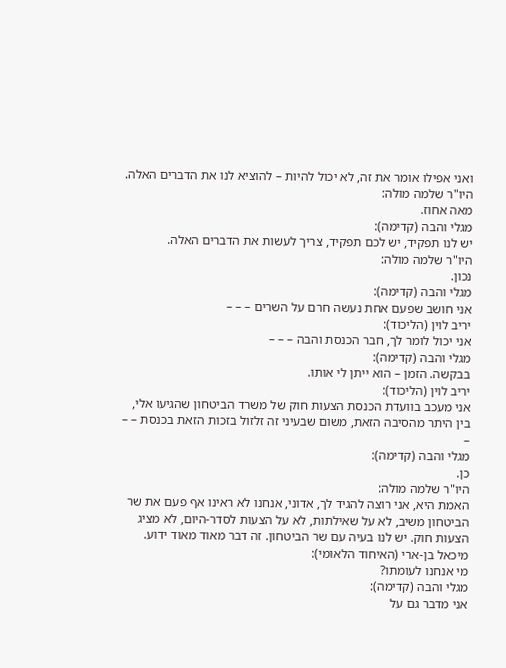ואני אפילו אומר את זה, לא יכול להיות – להוציא לנו את הדברים האלה.
היו"ר שלמה מולה:
מאה אחוז.
מגלי והבה (קדימה):
יש לנו תפקיד, יש לכם תפקיד, צריך לעשות את הדברים האלה.
היו"ר שלמה מולה:
נכון.
מגלי והבה (קדימה):
אני חושב שפעם אחת נעשה חרם על השרים – – –
יריב לוין (הליכוד):
אני יכול לומר לך, חבר הכנסת והבה – – –
מגלי והבה (קדימה):
בבקשה. הזמן – הוא ייתן לי אותו.
יריב לוין (הליכוד):
אני מעכב בוועדת הכנסת הצעות חוק של משרד הביטחון שהגיעו אלי, בין היתר מהסיבה הזאת, משום שבעיני זה זלזול בזכות הזאת בכנסת – – –
מגלי והבה (קדימה):
כן.
היו"ר שלמה מולה:
האמת היא, אני רוצה להגיד לך, אדוני, אנחנו לא ראינו אף פעם את שר הביטחון משיב, לא על שאילתות, לא על הצעות לסדר-היום, לא מציג הצעות חוק. יש לנו בעיה עם שר הביטחון. זה דבר מאוד מאוד ידוע.
מיכאל בן-ארי (האיחוד הלאומי):
מי אנחנו לעומתו?
מגלי והבה (קדימה):
אני מדבר גם על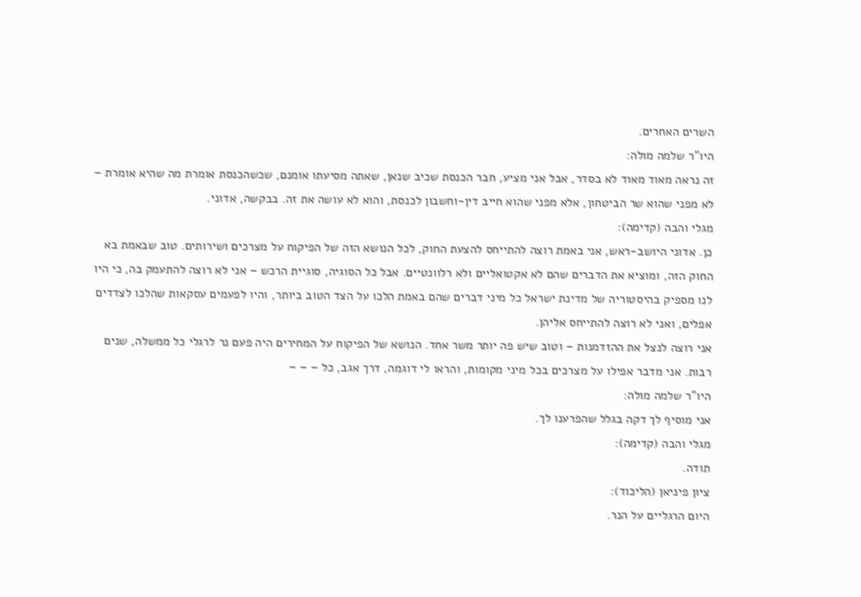השרים האחרים.
היו"ר שלמה מולה:
זה נראה מאוד מאוד לא בסדר, אבל אני מציע, חבר הכנסת שכיב שנאן, שאתה מסיעתו אומנם, שכשהכנסת אומרת מה שהיא אומרת – לא מפני שהוא שר הביטחון, אלא מפני שהוא חייב דין-וחשבון לכנסת, והוא לא עושה את זה. בבקשה, אדוני.
מגלי והבה (קדימה):
כן. אדוני היושב-ראש, אני באמת רוצה להתייחס להצעת החוק, לכל הנושא הזה של הפיקוח על מצרכים ושירותים. טוב שבאמת בא החוק הזה, ומוציא את הדברים שהם לא אקטואליים ולא רלוונטיים. אבל כל הסוגיה, סוגיית הרכש – אני לא רוצה להתעמק בה, כי היו לנו מספיק בהיסטוריה של מדינת ישראל כל מיני דברים שהם באמת הלכו על הצד הטוב ביותר, והיו לפעמים עסקאות שהלכו לצדדים אפלים, ואני לא רוצה להתייחס אליהן.
אני רוצה לנצל את ההזדמנות – וטוב שיש פה יותר משר אחד. הנושא של הפיקוח על המחירים היה פעם נר לרגלי כל ממשלה, שנים רבות. אני מדבר אפילו על מצרכים בכל מיני מקומות, והראו לי דוגמה, דרך אגב, כל – – –
היו"ר שלמה מולה:
אני מוסיף לך דקה בגלל שהפרענו לך.
מגלי והבה (קדימה):
תודה.
ציון פיניאן (הליכוד):
היום הרגליים על הנר.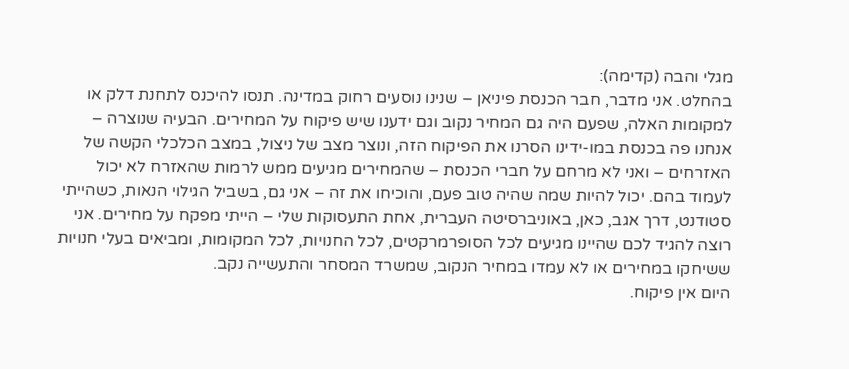מגלי והבה (קדימה):
בהחלט. אני מדבר, חבר הכנסת פיניאן – שנינו נוסעים רחוק במדינה. תנסו להיכנס לתחנת דלק או למקומות האלה, שפעם היה גם המחיר נקוב וגם ידענו שיש פיקוח על המחירים. הבעיה שנוצרה – אנחנו פה בכנסת במו-ידינו הסרנו את הפיקוח הזה, ונוצר מצב של ניצול, במצב הכלכלי הקשה של האזרחים – ואני לא מרחם על חברי הכנסת – שהמחירים מגיעים ממש לרמות שהאזרח לא יכול לעמוד בהם. יכול להיות שמה שהיה טוב פעם, והוכיחו את זה – אני גם, בשביל הגילוי הנאות, כשהייתי סטודנט, דרך אגב, כאן, באוניברסיטה העברית, אחת התעסוקות שלי – הייתי מפקח על מחירים. אני רוצה להגיד לכם שהיינו מגיעים לכל הסופרמרקטים, לכל החנויות, לכל המקומות, ומביאים בעלי חנויות ששיחקו במחירים או לא עמדו במחיר הנקוב, שמשרד המסחר והתעשייה נקב.
היום אין פיקוח.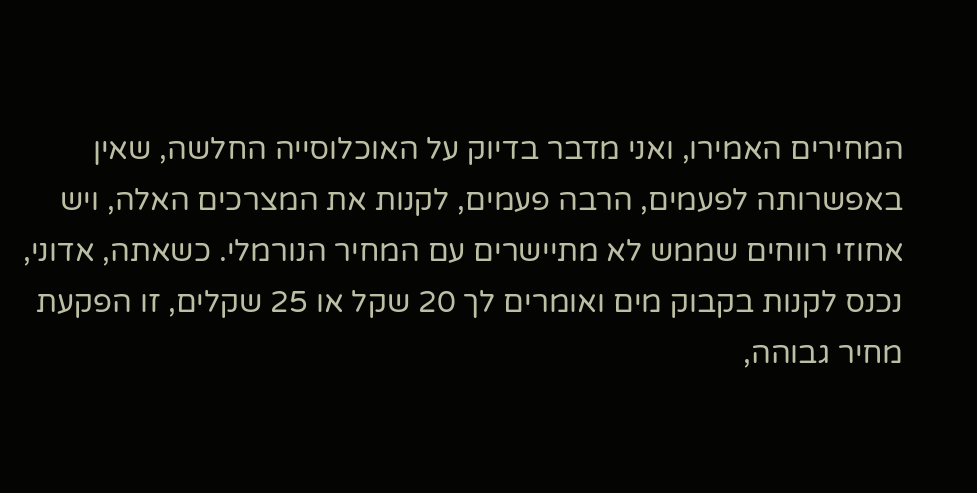המחירים האמירו, ואני מדבר בדיוק על האוכלוסייה החלשה, שאין באפשרותה לפעמים, הרבה פעמים, לקנות את המצרכים האלה, ויש אחוזי רווחים שממש לא מתיישרים עם המחיר הנורמלי. כשאתה, אדוני, נכנס לקנות בקבוק מים ואומרים לך 20 שקל או 25 שקלים, זו הפקעת מחיר גבוהה,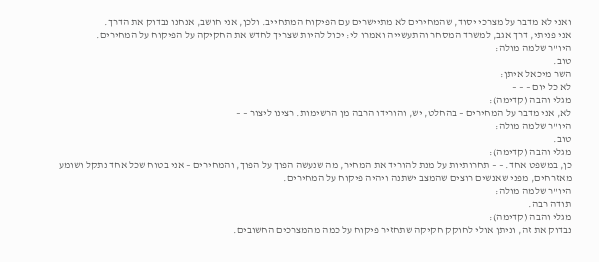ואני לא מדבר על מצרכי יסוד, שהמחירים לא מתיישרים עם הפיקוח המתחייב. ולכן, אני חושב, אנחנו נבדוק את הדרך.
אני פניתי, דרך אגב, למשרד המסחר והתעשייה ואמרו לי: יכול להיות שצריך לחדש את החקיקה על הפיקוח על המחירים.
היו"ר שלמה מולה:
טוב.
השר מיכאל איתן:
לא כל יום – – –
מגלי והבה (קדימה):
לא, אני מדבר על המחירים – בהחלט, יש, והורידו הרבה מן הרשימות. רצינו ליצור – –
היו"ר שלמה מולה:
טוב.
מגלי והבה (קדימה):
כן, במשפט אחד. – – תחרותיות על מנת להוריד את המחיר, מה שנעשה הפוך על הפוך, והמחירים – אני בטוח שכל אחד נתקל ושומע מאזרחים, מפני שאנשים רוצים שהמצב ישתנה ויהיה פיקוח על המחירים.
היו"ר שלמה מולה:
תודה רבה.
מגלי והבה (קדימה):
נבדוק את זה, וניתן אולי לחוקק חקיקה שתחזיר פיקוח על כמה מהמצרכים החשובים.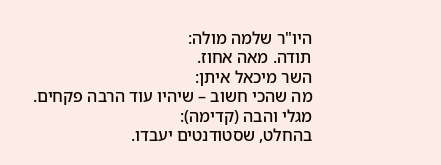היו"ר שלמה מולה:
תודה. מאה אחוז.
השר מיכאל איתן:
מה שהכי חשוב – שיהיו עוד הרבה פקחים.
מגלי והבה (קדימה):
בהחלט, שסטודנטים יעבדו.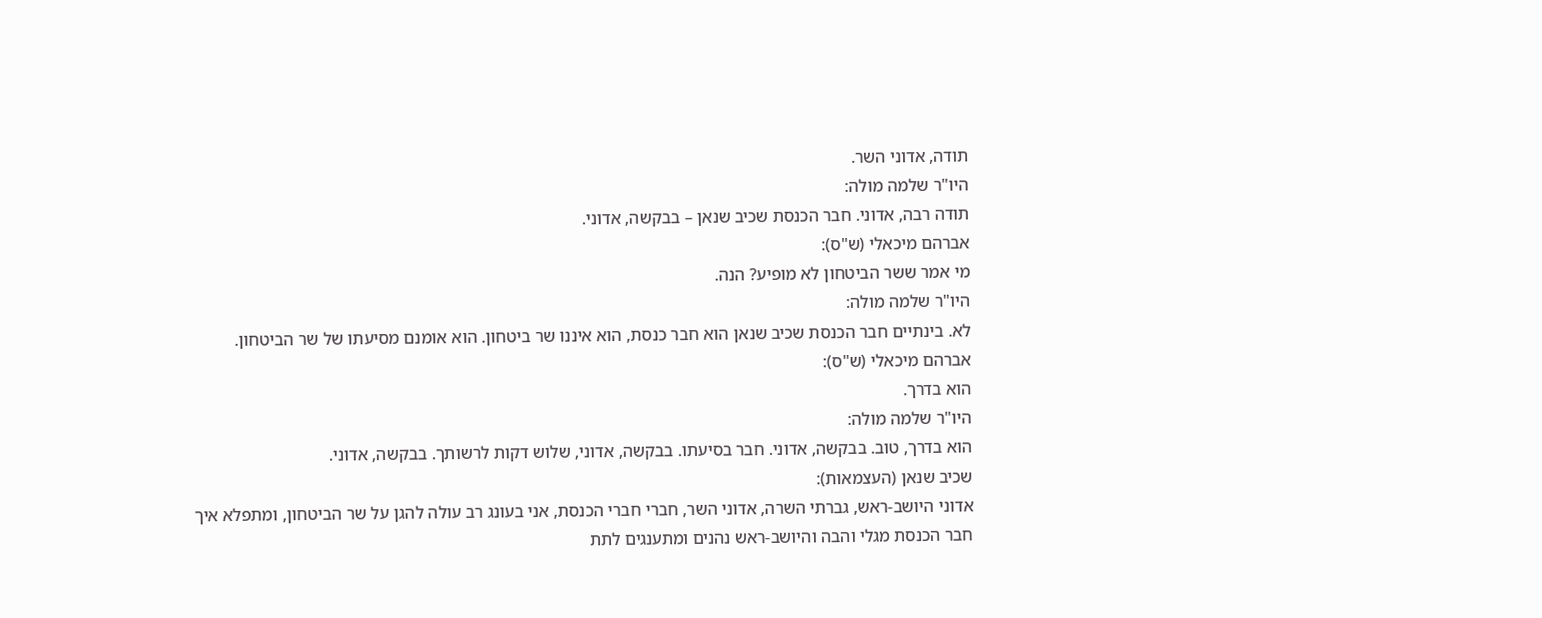תודה, אדוני השר.
היו"ר שלמה מולה:
תודה רבה, אדוני. חבר הכנסת שכיב שנאן – בבקשה, אדוני.
אברהם מיכאלי (ש"ס):
מי אמר ששר הביטחון לא מופיע? הנה.
היו"ר שלמה מולה:
לא. בינתיים חבר הכנסת שכיב שנאן הוא חבר כנסת, הוא איננו שר ביטחון. הוא אומנם מסיעתו של שר הביטחון.
אברהם מיכאלי (ש"ס):
הוא בדרך.
היו"ר שלמה מולה:
הוא בדרך, טוב. בבקשה, אדוני. חבר בסיעתו. בבקשה, אדוני, שלוש דקות לרשותך. בבקשה, אדוני.
שכיב שנאן (העצמאות):
אדוני היושב-ראש, גברתי השרה, אדוני השר, חברי חברי הכנסת, אני בעונג רב עולה להגן על שר הביטחון, ומתפלא איך חבר הכנסת מגלי והבה והיושב-ראש נהנים ומתענגים לתת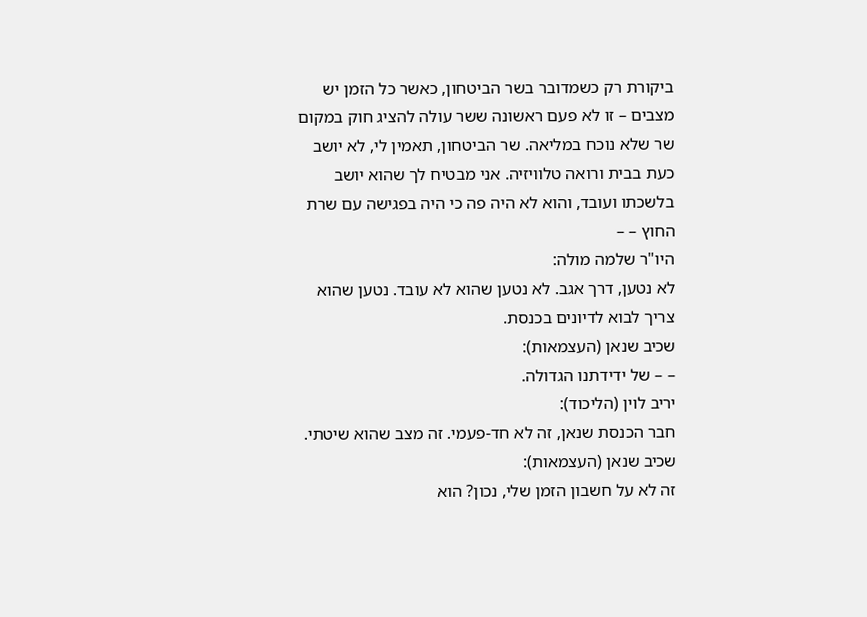ביקורת רק כשמדובר בשר הביטחון, כאשר כל הזמן יש מצבים – זו לא פעם ראשונה ששר עולה להציג חוק במקום שר שלא נוכח במליאה. שר הביטחון, תאמין לי, לא יושב כעת בבית ורואה טלוויזיה. אני מבטיח לך שהוא יושב בלשכתו ועובד, והוא לא היה פה כי היה בפגישה עם שרת החוץ – –
היו"ר שלמה מולה:
לא נטען, דרך אגב. לא נטען שהוא לא עובד. נטען שהוא צריך לבוא לדיונים בכנסת.
שכיב שנאן (העצמאות):
– – של ידידתנו הגדולה.
יריב לוין (הליכוד):
חבר הכנסת שנאן, זה לא חד-פעמי. זה מצב שהוא שיטתי.
שכיב שנאן (העצמאות):
זה לא על חשבון הזמן שלי, נכון? הוא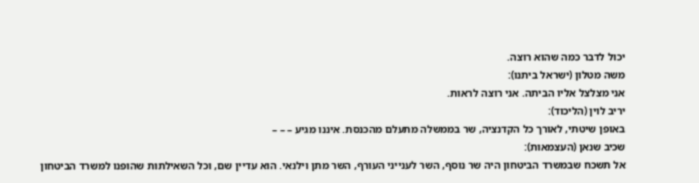יכול לדבר כמה שהוא רוצה.
משה מטלון (ישראל ביתנו):
אני מצלצל אליו הביתה. אני רוצה לראות.
יריב לוין (הליכוד):
באופן שיטתי, לאורך כל הקדנציה, שר בממשלה מתעלם מהכנסת. איננו מגיע – – –
שכיב שנאן (העצמאות):
אל תשכח שבמשרד הביטחון היה שר נוסף, השר לענייני העורף, השר מתן וילנאי. הוא עדיין שם, וכל השאילתות שהופנו למשרד הביטחון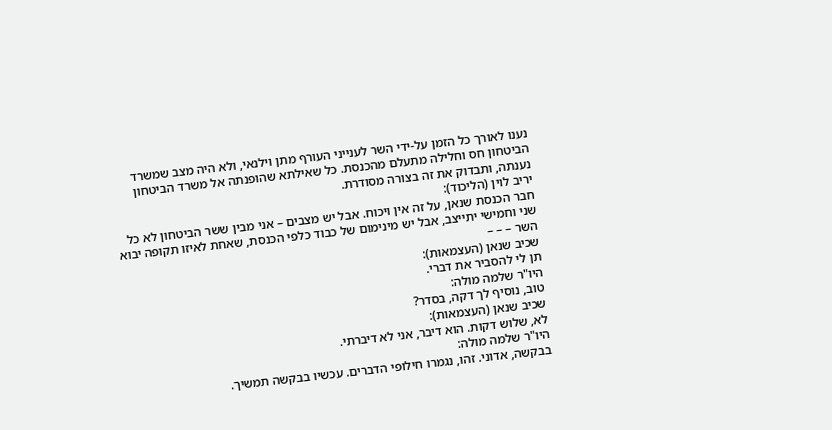נענו לאורך כל הזמן על-ידי השר לענייני העורף מתן וילנאי, ולא היה מצב שמשרד הביטחון חס וחלילה מתעלם מהכנסת. כל שאילתא שהופנתה אל משרד הביטחון נענתה, ותבדוק את זה בצורה מסודרת.
יריב לוין (הליכוד):
חבר הכנסת שנאן, על זה אין ויכוח. אבל יש מצבים – אני מבין ששר הביטחון לא כל שני וחמישי יתייצב, אבל יש מינימום של כבוד כלפי הכנסת, שאחת לאיזו תקופה יבוא השר – – –
שכיב שנאן (העצמאות):
תן לי להסביר את דברי.
היו"ר שלמה מולה:
טוב, נוסיף לך דקה, בסדר?
שכיב שנאן (העצמאות):
לא, שלוש דקות. הוא דיבר, אני לא דיברתי.
היו"ר שלמה מולה:
בבקשה, אדוני. זהו, נגמרו חילופי הדברים. עכשיו בבקשה תמשיך.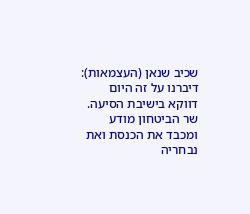שכיב שנאן (העצמאות):
דיברנו על זה היום דווקא בישיבת הסיעה. שר הביטחון מודע ומכבד את הכנסת ואת נבחריה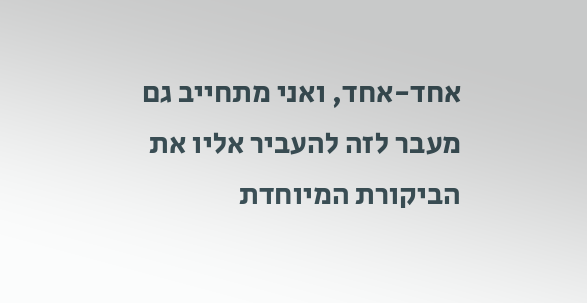אחד-אחד, ואני מתחייב גם מעבר לזה להעביר אליו את הביקורת המיוחדת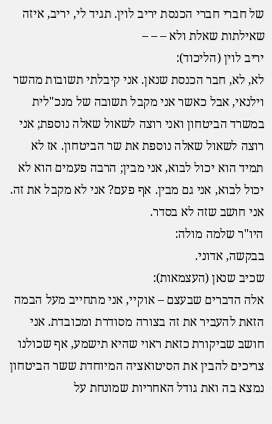של חברי חברי הכנסת יריב לוין. תגיד לי, יריב, איזה שאילתות שאלת ולא – – –
יריב לוין (הליכוד):
לא, לא, חבר הכנסת שנאן. אני קיבלתי תשובות מהשר וילנאי, אבל כאשר אני מקבל תשובה של מנכ"לית במשרד הביטחון ואני רוצה לשאול שאלה נוספת; אני רוצה לשאול שאלה נוספת את שר הביטחון. אז לא תמיד הוא יכול לבוא, אני מבין; הרבה פעמים הוא לא יכול לבוא, אני גם מבין. אף פעם? אני לא מקבל את זה. אני חושב שזה לא בסדר.
היו"ר שלמה מולה:
בבקשה, אדוני.
שכיב שנאן (העצמאות):
אלה הדברים שבעצם – אוקיי, אני מתחייב מעל הבמה הזאת להעביר את זה בצורה מסודרת ומכובדת. אני חושב שביקורת כזאת ראוי שהיא תישמע, אף שכולנו צריכים להבין את הסיטואציה המיוחדת ששר הביטחון נמצא בה ואת גודל האחריות שמונחת על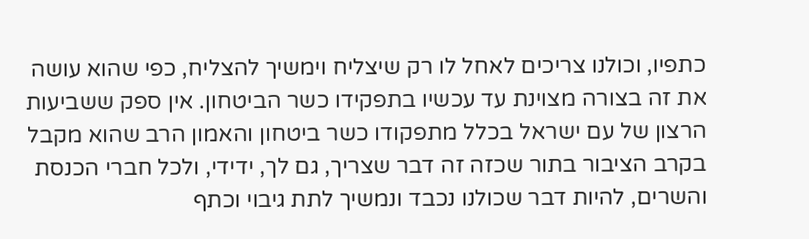כתפיו, וכולנו צריכים לאחל לו רק שיצליח וימשיך להצליח, כפי שהוא עושה את זה בצורה מצוינת עד עכשיו בתפקידו כשר הביטחון. אין ספק ששביעות הרצון של עם ישראל בכלל מתפקודו כשר ביטחון והאמון הרב שהוא מקבל בקרב הציבור בתור שכזה זה דבר שצריך, גם לך, ידידי, ולכל חברי הכנסת והשרים, להיות דבר שכולנו נכבד ונמשיך לתת גיבוי וכתף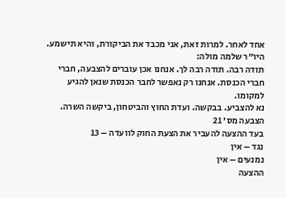אחד לאחר. למרות זאת, אני מכבד את הביקורת, והיא תישמע.
היו"ר שלמה מולה:
תודה רבה. תודה רבה לך. אנחנו אכן עוברים להצבעה, חברי חברי הכנסת. אנחנו רק נאפשר לחבר הכנסת שנאן להגיע למקומו.
נא להצביע. בבקשה. ועדת החוץ והביטחון, ביקשה השרה.
הצבעה מס' 21
בעד ההצעה להעביר את הצעת החוק לוועדה – 13
נגד – אין
נמנעים – אין
ההצעה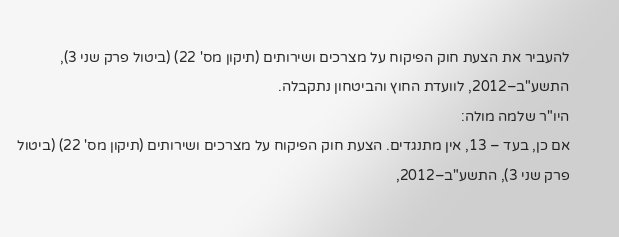להעביר את הצעת חוק הפיקוח על מצרכים ושירותים (תיקון מס' 22) (ביטול פרק שני 3), התשע"ב–2012, לוועדת החוץ והביטחון נתקבלה.
היו"ר שלמה מולה:
אם כן, בעד – 13, אין מתנגדים. הצעת חוק הפיקוח על מצרכים ושירותים (תיקון מס' 22) (ביטול פרק שני 3), התשע"ב–2012,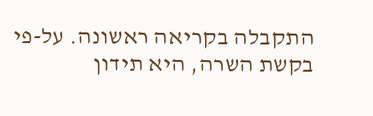התקבלה בקריאה ראשונה. על-פי בקשת השרה, היא תידון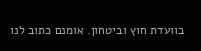בוועדת חוץ וביטחון. אומנם כתוב לנו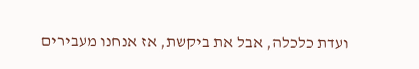ועדת כלכלה, אבל את ביקשת, אז אנחנו מעבירים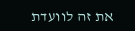את זה לוועדת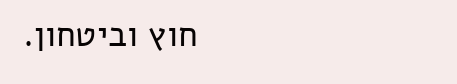חוץ וביטחון.